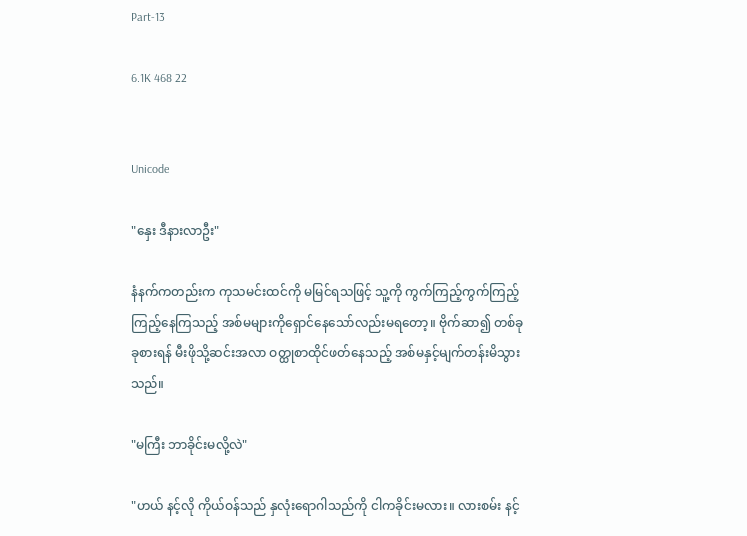Part-13

6.1K 468 22


Unicode

"နှေး ဒီနားလာဦး"

နံနက်ကတည်းက ကုသမင်းထင်ကို မမြင်ရသဖြင့် သူ့ကို ကွက်ကြည့်ကွက်ကြည့် ကြည့်နေကြသည့် အစ်မများကိုရှောင်နေသော်လည်းမရတော့။ ဗိုက်ဆာ၍ တစ်ခုခုစားရန် မီးဖိုသို့ဆင်းအလာ ဝတ္ထုစာထိုင်ဖတ်နေသည့် အစ်မနှင့်မျက်တန်းမိသွားသည်။

"မကြီး ဘာခိုင်းမလို့လဲ"

"ဟယ် နင့်လို ကိုယ်ဝန်သည် နှလုံးရောဂါသည်ကို ငါကခိုင်းမလား။ လားစမ်း နင့်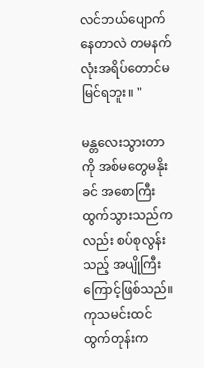လင်ဘယ်ပျောက်နေတာလဲ တမနက်လုံးအရိပ်တောင်မမြင်ရဘူး။ "

မန္တလေးသွားတာကို အစ်မတွေမနိုးခင် အစောကြီးထွက်သွားသည်ကလည်း စပ်စုလွန်းသည့် အပျိုကြီးကြောင့်ဖြစ်သည်။ ကုသမင်းထင် ထွက်တုန်းက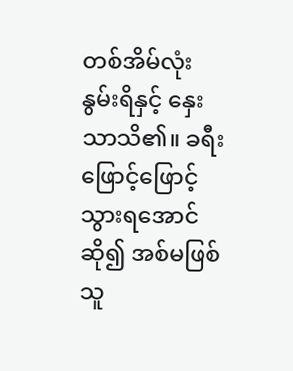တစ်အိမ်လုံး နွမ်းရိနှင့် နှေးသာသိ၏။ ခရီးဖြောင့်ဖြောင့် သွားရအောင်ဆို၍ အစ်မဖြစ်သူ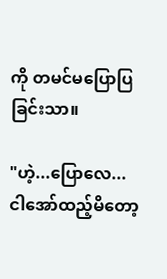ကို တမင်မပြောပြခြင်းသာ။

"ဟဲ့...ပြောလေ... ငါအော်ထည့်မိတော့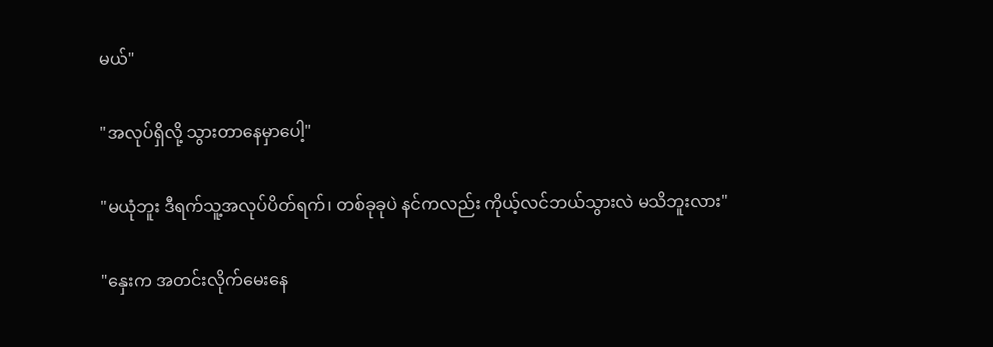မယ်"

"အလုပ်ရှိလို့ သွားတာနေမှာပေါ့"

"မယုံဘူး ဒီရက်သူ့အလုပ်ပိတ်ရက်၊ တစ်ခုခုပဲ နင်ကလည်း ကိုယ့်လင်ဘယ်သွားလဲ မသိဘူးလား"

"နှေးက အတင်းလိုက်မေးနေ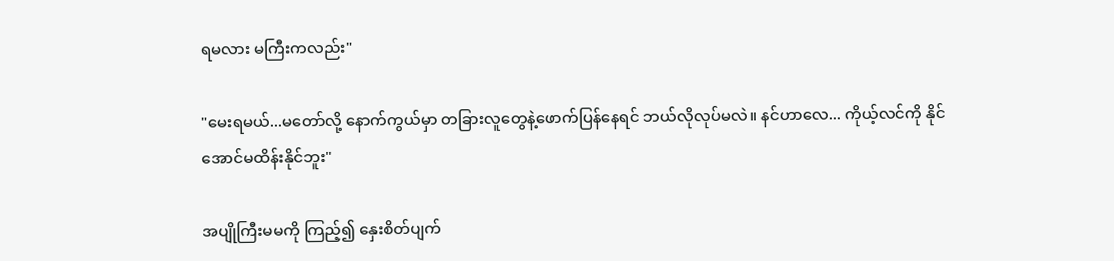ရမလား မကြီးကလည်း"

"မေးရမယ်...မတော်လို့ နောက်ကွယ်မှာ တခြားလူတွေနဲ့ဖောက်ပြန်နေရင် ဘယ်လိုလုပ်မလဲ။ နင်ဟာလေ... ကိုယ့်လင်ကို နိုင်အောင်မထိန်းနိုင်ဘူး"

အပျိုကြီးမမကို ကြည့်၍ နှေးစိတ်ပျက်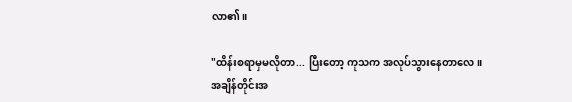လာ၏။

"ထိန်းစရာမှမလိုတာ... ပြီးတော့ ကုသက အလုပ်သွားနေတာလေ။ အချိန်တိုင်းအ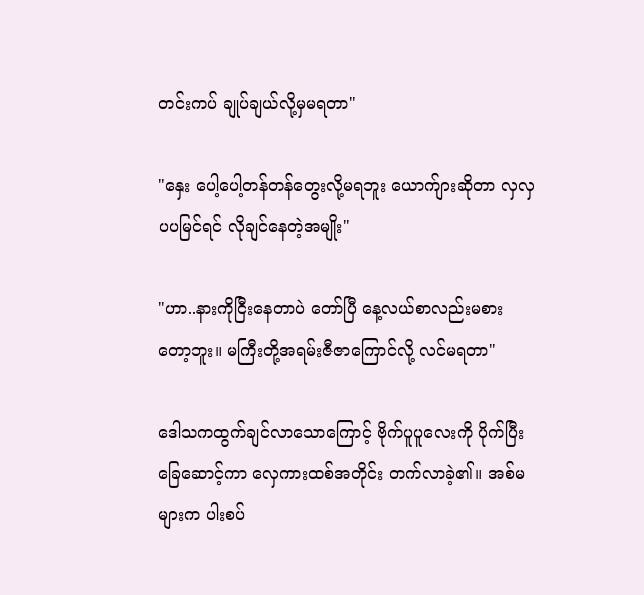တင်းကပ် ချုပ်ချယ်လို့မှမရတာ"

"နှေး ပေါ့ပေါ့တန်တန်တွေးလို့မရဘူး ယောက်ျားဆိုတာ လှလှပပမြင်ရင် လိုချင်နေတဲ့အမျိုး"

"ဟာ..နားကိုငြီးနေတာပဲ တော်ပြီ နေ့လယ်စာလည်းမစားတော့ဘူး။ မကြီးတို့အရမ်းဇီဇာကြောင်လို့ လင်မရတာ"

ဒေါသကထွက်ချင်လာသောကြောင့် ဗိုက်ပူပူလေးကို ပိုက်ပြီး ခြေဆောင့်ကာ လှေကားထစ်အတိုင်း တက်လာခဲ့၏။ အစ်မများက ပါးစပ်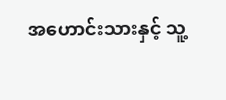အဟောင်းသားနှင့် သူ့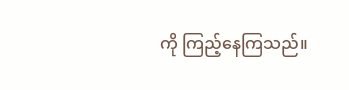ကို ကြည့်နေကြသည်။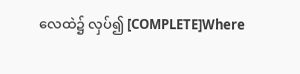လေထဲ၌ လှပ်၍ [COMPLETE]Where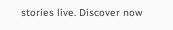stories live. Discover now